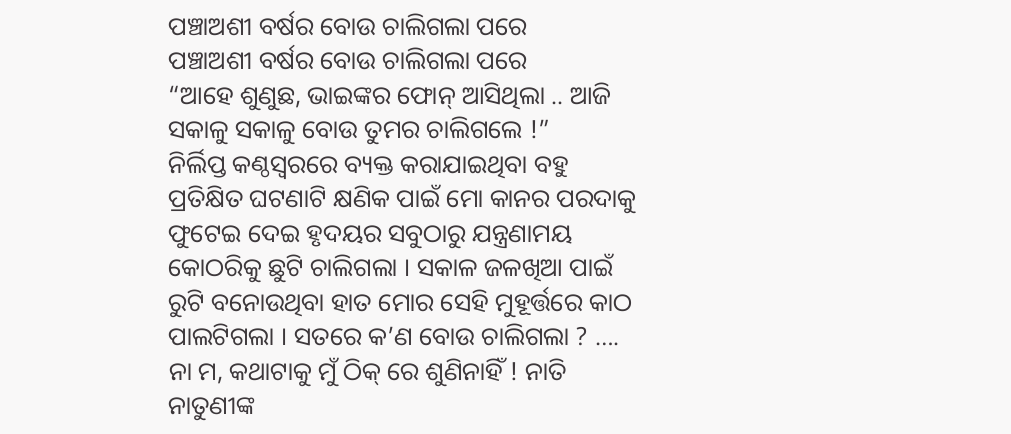ପଞ୍ଚାଅଶୀ ବର୍ଷର ବୋଉ ଚାଲିଗଲା ପରେ
ପଞ୍ଚାଅଶୀ ବର୍ଷର ବୋଉ ଚାଲିଗଲା ପରେ
“ଆହେ ଶୁଣୁଛ, ଭାଇଙ୍କର ଫୋନ୍ ଆସିଥିଲା .. ଆଜି ସକାଳୁ ସକାଳୁ ବୋଉ ତୁମର ଚାଲିଗଲେ !”
ନିର୍ଲିପ୍ତ କଣ୍ଠସ୍ୱରରେ ବ୍ୟକ୍ତ କରାଯାଇଥିବା ବହୁ ପ୍ରତିକ୍ଷିତ ଘଟଣାଟି କ୍ଷଣିକ ପାଇଁ ମୋ କାନର ପରଦାକୁ ଫୁଟେଇ ଦେଇ ହୃଦୟର ସବୁଠାରୁ ଯନ୍ତ୍ରଣାମୟ କୋଠରିକୁ ଛୁଟି ଚାଲିଗଲା । ସକାଳ ଜଳଖିଆ ପାଇଁ ରୁଟି ବନୋଉଥିବା ହାତ ମୋର ସେହି ମୁହୂର୍ତ୍ତରେ କାଠ ପାଲଟିଗଲା । ସତରେ କ’ଣ ବୋଉ ଚାଲିଗଲା ? …. ନା ମ, କଥାଟାକୁ ମୁଁ ଠିକ୍ ରେ ଶୁଣିନାହିଁ ! ନାତି ନାତୁଣୀଙ୍କ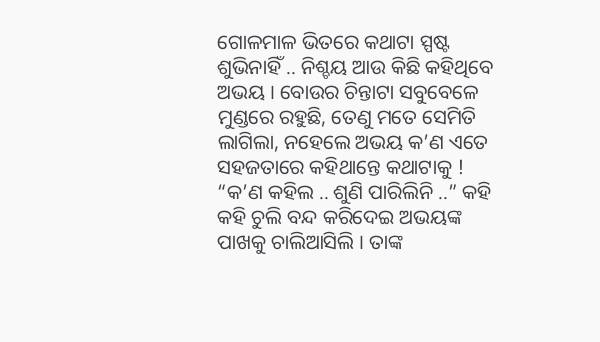ଗୋଳମାଳ ଭିତରେ କଥାଟା ସ୍ପଷ୍ଟ ଶୁଭିନାହିଁ .. ନିଶ୍ଚୟ ଆଉ କିଛି କହିଥିବେ ଅଭୟ । ବୋଉର ଚିନ୍ତାଟା ସବୁବେଳେ ମୁଣ୍ଡରେ ରହୁଛି, ତେଣୁ ମତେ ସେମିତି ଲାଗିଲା, ନହେଲେ ଅଭୟ କ’ଣ ଏତେ ସହଜତାରେ କହିଥାନ୍ତେ କଥାଟାକୁ !
“କ’ଣ କହିଲ .. ଶୁଣି ପାରିଲିନି ..” କହି କହି ଚୁଲି ବନ୍ଦ କରିଦେଇ ଅଭୟଙ୍କ ପାଖକୁ ଚାଲିଆସିଲି । ତାଙ୍କ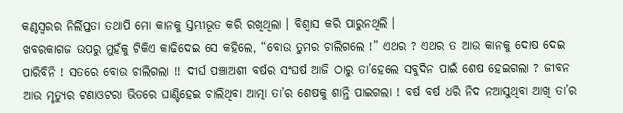କଣ୍ଠସ୍ୱରର ନିର୍ଲିପ୍ତତା ତଥାପି ମୋ କାନକୁ ସ୍ତମ୍ଭୀଭୂତ କରି ରଖିଥିଲା । ବିଶ୍ୱାସ କରି ପାରୁନଥିଲି ।
ଖବରକାଗଜ ଉପରୁ ମୁହଁକୁ ଟିକିଏ କାଢିଦେଇ ସେ କହିଲେ, “ବୋଉ ତୁମର ଚାଲିଗଲେ !” ଏଥର ? ଏଥର ତ ଆଉ କାନକୁ ଦୋଷ ଦେଇ ପାରିବିନି ! ସତରେ ବୋଉ ଚାଲିଗଲା !! ଦୀର୍ଘ ପଞ୍ଚାଅଶୀ ବର୍ଷର ସଂଘର୍ଷ ଆଜି ଠାରୁ ତା’ହେଲେ ସବୁଦିନ ପାଇଁ ଶେଷ ହେଇଗଲା ? ଜୀବନ ଆଉ ମୃତ୍ୟୁର ଟଣାଓଟରା ଭିତରେ ଘାଣ୍ଟିହେଇ ଚାଲିଥିବା ଆତ୍ମା ତା’ର ଶେଷକୁ ଶାନ୍ତି ପାଇଗଲା ! ବର୍ଷ ବର୍ଷ ଧରି ନିଦ ନଆସୁଥିବା ଆଖି ତା’ର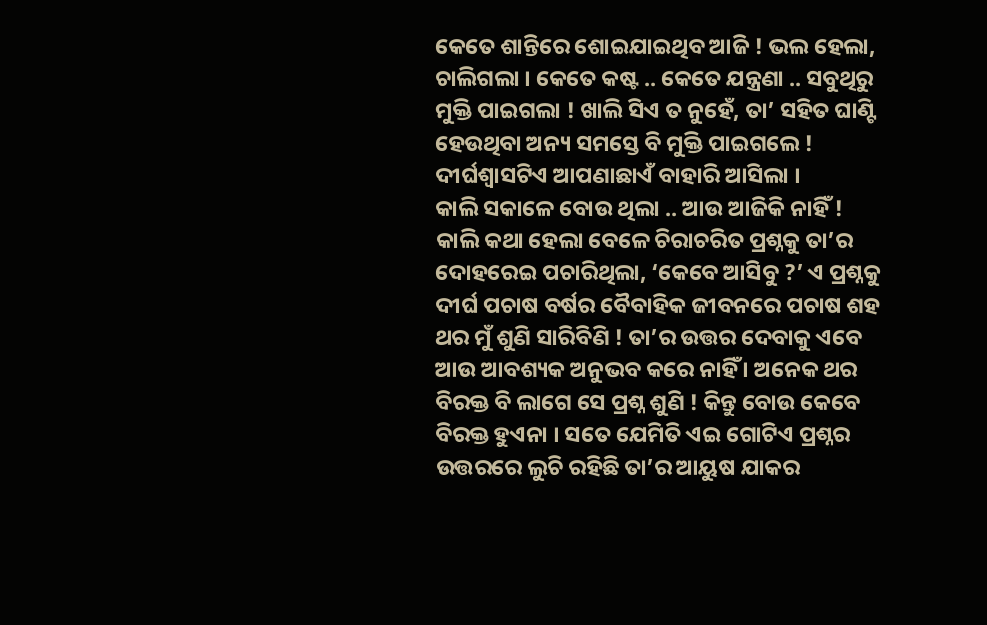କେତେ ଶାନ୍ତିରେ ଶୋଇଯାଇଥିବ ଆଜି ! ଭଲ ହେଲା, ଚାଲିଗଲା । କେତେ କଷ୍ଟ .. କେତେ ଯନ୍ତ୍ରଣା .. ସବୁଥିରୁ ମୁକ୍ତି ପାଇଗଲା ! ଖାଲି ସିଏ ତ ନୁହେଁ, ତା’ ସହିତ ଘାଣ୍ଟି ହେଉଥିବା ଅନ୍ୟ ସମସ୍ତେ ବି ମୁକ୍ତି ପାଇଗଲେ ! ଦୀର୍ଘଶ୍ୱାସଟିଏ ଆପଣାଛାଏଁ ବାହାରି ଆସିଲା ।
କାଲି ସକାଳେ ବୋଉ ଥିଲା .. ଆଉ ଆଜିକି ନାହିଁ ! କାଲି କଥା ହେଲା ବେଳେ ଚିରାଚରିତ ପ୍ରଶ୍ନକୁ ତା’ର ଦୋହରେଇ ପଚାରିଥିଲା, ‘କେବେ ଆସିବୁ ?’ ଏ ପ୍ରଶ୍ନକୁ ଦୀର୍ଘ ପଚାଷ ବର୍ଷର ବୈବାହିକ ଜୀବନରେ ପଚାଷ ଶହ ଥର ମୁଁ ଶୁଣି ସାରିବିଣି ! ତା’ର ଉତ୍ତର ଦେବାକୁ ଏବେ ଆଉ ଆବଶ୍ୟକ ଅନୁଭବ କରେ ନାହିଁ । ଅନେକ ଥର ବିରକ୍ତ ବି ଲାଗେ ସେ ପ୍ରଶ୍ନ ଶୁଣି ! କିନ୍ତୁ ବୋଉ କେବେ ବିରକ୍ତ ହୁଏନା । ସତେ ଯେମିତି ଏଇ ଗୋଟିଏ ପ୍ରଶ୍ନର ଉତ୍ତରରେ ଲୁଚି ରହିଛି ତା’ର ଆୟୁଷ ଯାକର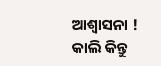ଆଶ୍ୱାସନା !
କାଲି କିନ୍ତୁ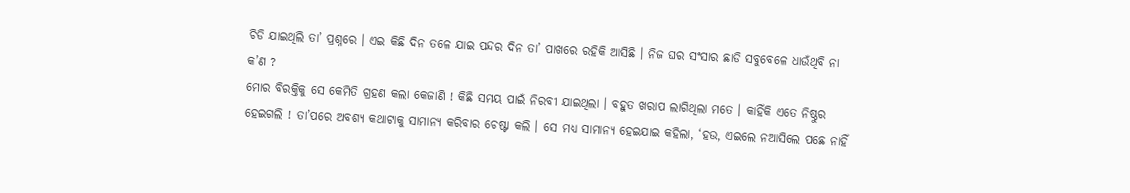ଚିଡି ଯାଇଥିଲି ତା’ ପ୍ରଶ୍ନରେ । ଏଇ କିଛି ଦିନ ତଳେ ଯାଇ ପନ୍ଦର ଦିନ ତା’ ପାଖରେ ରହିକି ଆସିଛି । ନିଜ ଘର ସଂସାର ଛାଡି ସବୁବେଳେ ଧାଉଁଥିବି ନା କ’ଣ ?
ମୋର ବିରକ୍ତିକୁ ସେ କେମିତି ଗ୍ରହଣ କଲା କେଜାଣି ! କିଛି ସମୟ ପାଇଁ ନିରବୀ ଯାଇଥିଲା । ବହୁତ ଖରାପ ଲାଗିଥିଲା ମତେ । କାହିଁକି ଏତେ ନିଷ୍ଠୁର ହେଇଗଲି ! ତା’ପରେ ଅବଶ୍ୟ କଥାଟାକୁ ସାମାନ୍ୟ କରିବାର ଚେଷ୍ଟା କଲି । ସେ ମଧ୍ୟ ସାମାନ୍ୟ ହେଇଯାଇ କହିଲା, ‘ହଉ, ଏଇଲେ ନଆସିଲେ ପଛେ ନାହିଁ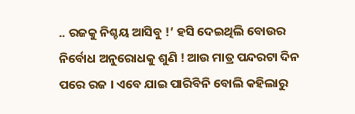.. ରଜକୁ ନିଶ୍ଚୟ ଆସିବୁ !’ ହସି ଦେଇଥିଲି ବୋଉର ନିର୍ବୋଧ ଅନୁରୋଧକୁ ଶୁଣି ! ଆଉ ମାତ୍ର ପନ୍ଦରଟା ଦିନ ପରେ ରଜ । ଏବେ ଯାଇ ପାରିବିନି ବୋଲି କହିଲାରୁ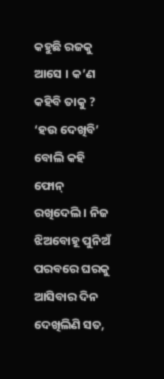କହୁଛି ରଜକୁ ଆସେ । କ’ଣ କହିବି ତାକୁ ?
‘ହଉ ଦେଖିବି’ ବୋଲି କହି ଫୋନ୍ ରଖିଦେଲି । ନିଜ ଝିଅବୋହୂ ପୁନିଅଁ ପରବରେ ଘରକୁ ଆସିବାର ଦିନ ଦେଖିଲିଣି ସତ,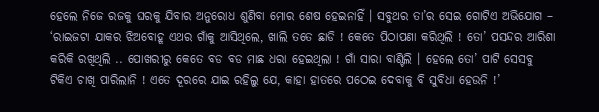ହେଲେ ନିଜେ ରଜକୁ ଘରକୁ ଯିବାର ଅନୁରୋଧ ଶୁଣିବା ମୋର ଶେଷ ହେଇନାହିଁ । ସବୁଥର ତା’ର ସେଇ ଗୋଟିଏ ଅଭିଯୋଗ – ‘ରାଇଜଟା ଯାକର ଝିଅବୋହୂ ଏଥର ଗାଁକୁ ଆସିଥିଲେ, ଖାଲି ତତେ ଛାଡି ! କେତେ ପିଠାପଣା କରିଥିଲି ! ତୋ’ ପସନ୍ଦର ଆରିଶା କରିକି ରଖିଥିଲି .. ପୋଖରୀରୁ କେତେ ବଡ ବଡ ମାଛ ଧରା ହେଇଥିଲା ! ଗାଁ ସାରା ବାଣ୍ଟିଲି । ହେଲେ ତୋ’ ପାଟି ସେସବୁ ଟିକିଏ ଚାଖି ପାରିଲାନି ! ଏତେ ଦୂରରେ ଯାଇ ରହିଲୁ ଯେ, କାହା ହାତରେ ପଠେଇ ଦେବାକୁ ବି ସୁବିଧା ହେଉନି !’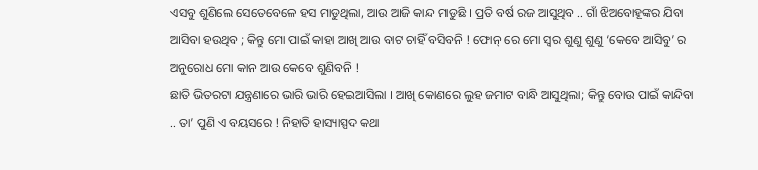ଏସବୁ ଶୁଣିଲେ ସେତେବେଳେ ହସ ମାଡୁଥିଲା, ଆଉ ଆଜି କାନ୍ଦ ମାଡୁଛି । ପ୍ରତି ବର୍ଷ ରଜ ଆସୁଥିବ .. ଗାଁ ଝିଅବୋହୂଙ୍କର ଯିବା ଆସିବା ହଉଥିବ ; କିନ୍ତୁ ମୋ ପାଇଁ କାହା ଆଖି ଆଉ ବାଟ ଚାହିଁ ବସିବନି ! ଫୋନ୍ ରେ ମୋ ସ୍ୱର ଶୁଣୁ ଶୁଣୁ ‘କେବେ ଆସିବୁ’ ର ଅନୁରୋଧ ମୋ କାନ ଆଉ କେବେ ଶୁଣିବନି !
ଛାତି ଭିତରଟା ଯନ୍ତ୍ରଣାରେ ଭାରି ଭାରି ହେଇଆସିଲା । ଆଖି କୋଣରେ ଲୁହ ଜମାଟ ବାନ୍ଧି ଆସୁଥିଲା; କିନ୍ତୁ ବୋଉ ପାଇଁ କାନ୍ଦିବା .. ତା’ ପୁଣି ଏ ବୟସରେ ! ନିହାତି ହାସ୍ୟାସ୍ପଦ କଥା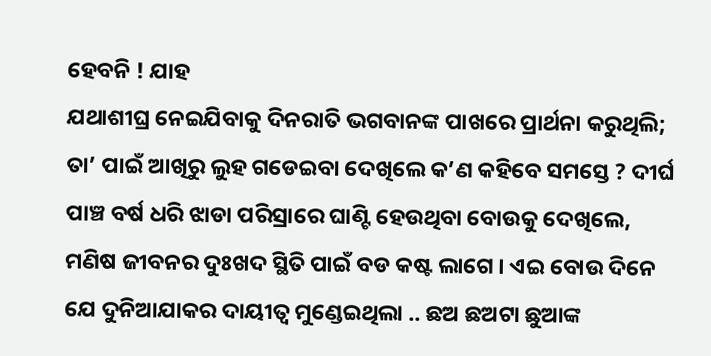ହେବନି ! ଯାହ
ଯଥାଶୀଘ୍ର ନେଇଯିବାକୁ ଦିନରାତି ଭଗବାନଙ୍କ ପାଖରେ ପ୍ରାର୍ଥନା କରୁଥିଲି; ତା’ ପାଇଁ ଆଖିରୁ ଲୁହ ଗଡେଇବା ଦେଖିଲେ କ’ଣ କହିବେ ସମସ୍ତେ ? ଦୀର୍ଘ ପାଞ୍ଚ ବର୍ଷ ଧରି ଝାଡା ପରିସ୍ରାରେ ଘାଣ୍ଟି ହେଉଥିବା ବୋଉକୁ ଦେଖିଲେ, ମଣିଷ ଜୀବନର ଦୁଃଖଦ ସ୍ଥିତି ପାଇଁ ବଡ କଷ୍ଟ ଲାଗେ । ଏଇ ବୋଉ ଦିନେ ଯେ ଦୁନିଆଯାକର ଦାୟୀତ୍ୱ ମୁଣ୍ଡେଇଥିଲା .. ଛଅ ଛଅଟା ଛୁଆଙ୍କ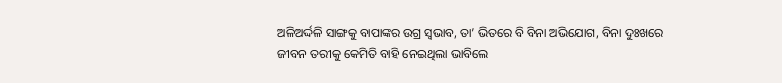ଅଳିଅର୍ଦ୍ଦଳି ସାଙ୍ଗକୁ ବାପାଙ୍କର ଉଗ୍ର ସ୍ୱଭାବ, ତା’ ଭିତରେ ବି ବିନା ଅଭିଯୋଗ, ବିନା ଦୁଃଖରେ ଜୀବନ ତରୀକୁ କେମିତି ବାହି ନେଇଥିଲା ଭାବିଲେ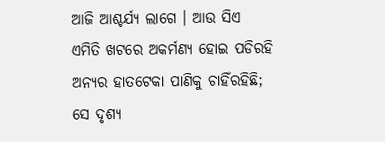ଆଜି ଆଶ୍ଚର୍ଯ୍ୟ ଲାଗେ । ଆଉ ସିଏ ଏମିତି ଖଟରେ ଅକର୍ମଣ୍ୟ ହୋଇ ପଡିରହି ଅନ୍ୟର ହାତଟେକା ପାଣିକୁ ଚାହିଁରହିଛି; ସେ ଦୃଶ୍ୟ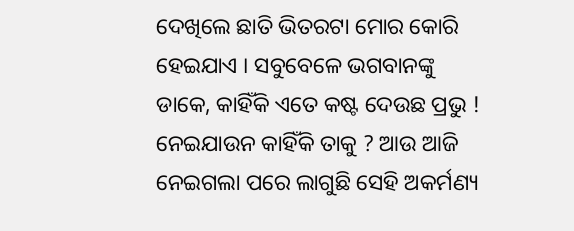ଦେଖିଲେ ଛାତି ଭିତରଟା ମୋର କୋରି ହେଇଯାଏ । ସବୁବେଳେ ଭଗବାନଙ୍କୁ ଡାକେ, କାହିଁକି ଏତେ କଷ୍ଟ ଦେଉଛ ପ୍ରଭୁ ! ନେଇଯାଉନ କାହିଁକି ତାକୁ ? ଆଉ ଆଜି ନେଇଗଲା ପରେ ଲାଗୁଛି ସେହି ଅକର୍ମଣ୍ୟ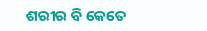ଶରୀର ବି କେତେ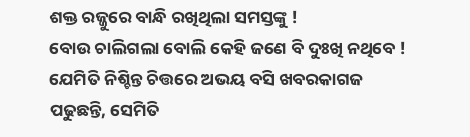ଶକ୍ତ ରଜ୍ଜୁରେ ବାନ୍ଧି ରଖିଥିଲା ସମସ୍ତଙ୍କୁ !
ବୋଉ ଚାଲିଗଲା ବୋଲି କେହି ଜଣେ ବି ଦୁଃଖି ନଥିବେ ! ଯେମିତି ନିଶ୍ଚିନ୍ତ ଚିତ୍ତରେ ଅଭୟ ବସି ଖବରକାଗଜ ପଢୁଛନ୍ତି, ସେମିତି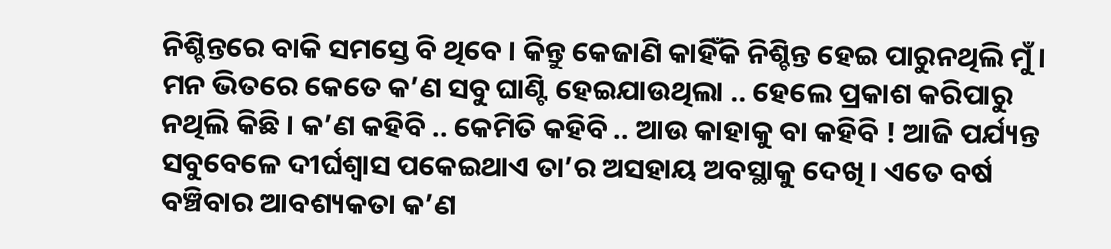ନିଶ୍ଚିନ୍ତରେ ବାକି ସମସ୍ତେ ବି ଥିବେ । କିନ୍ତୁ କେଜାଣି କାହିଁକି ନିଶ୍ଚିନ୍ତ ହେଇ ପାରୁନଥିଲି ମୁଁ । ମନ ଭିତରେ କେତେ କ’ଣ ସବୁ ଘାଣ୍ଟି ହେଇଯାଉଥିଲା .. ହେଲେ ପ୍ରକାଶ କରିପାରୁ ନଥିଲି କିଛି । କ’ଣ କହିବି .. କେମିତି କହିବି .. ଆଉ କାହାକୁ ବା କହିବି ! ଆଜି ପର୍ଯ୍ୟନ୍ତ ସବୁବେଳେ ଦୀର୍ଘଶ୍ୱାସ ପକେଇଥାଏ ତା’ର ଅସହାୟ ଅବସ୍ଥାକୁ ଦେଖି । ଏତେ ବର୍ଷ ବଞ୍ଚିବାର ଆବଶ୍ୟକତା କ’ଣ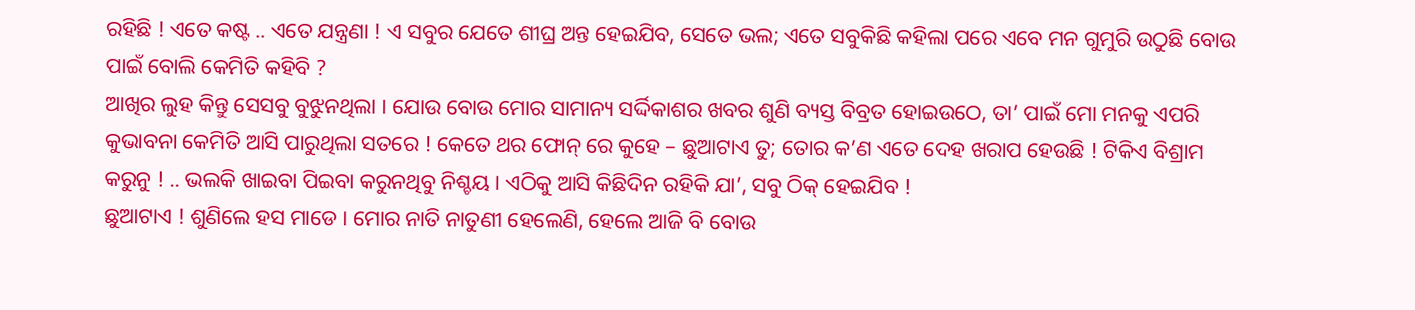ରହିଛି ! ଏତେ କଷ୍ଟ .. ଏତେ ଯନ୍ତ୍ରଣା ! ଏ ସବୁର ଯେତେ ଶୀଘ୍ର ଅନ୍ତ ହେଇଯିବ, ସେତେ ଭଲ; ଏତେ ସବୁକିଛି କହିଲା ପରେ ଏବେ ମନ ଗୁମୁରି ଉଠୁଛି ବୋଉ ପାଇଁ ବୋଲି କେମିତି କହିବି ?
ଆଖିର ଲୁହ କିନ୍ତୁ ସେସବୁ ବୁଝୁନଥିଲା । ଯୋଉ ବୋଉ ମୋର ସାମାନ୍ୟ ସର୍ଦ୍ଦିକାଶର ଖବର ଶୁଣି ବ୍ୟସ୍ତ ବିବ୍ରତ ହୋଇଉଠେ, ତା’ ପାଇଁ ମୋ ମନକୁ ଏପରି କୁଭାବନା କେମିତି ଆସି ପାରୁଥିଲା ସତରେ ! କେତେ ଥର ଫୋନ୍ ରେ କୁହେ – ଛୁଆଟାଏ ତୁ; ତୋର କ’ଣ ଏତେ ଦେହ ଖରାପ ହେଉଛି ! ଟିକିଏ ବିଶ୍ରାମ କରୁନୁ ! .. ଭଲକି ଖାଇବା ପିଇବା କରୁନଥିବୁ ନିଶ୍ଚୟ । ଏଠିକୁ ଆସି କିଛିଦିନ ରହିକି ଯା’, ସବୁ ଠିକ୍ ହେଇଯିବ !
ଛୁଆଟାଏ ! ଶୁଣିଲେ ହସ ମାଡେ । ମୋର ନାତି ନାତୁଣୀ ହେଲେଣି, ହେଲେ ଆଜି ବି ବୋଉ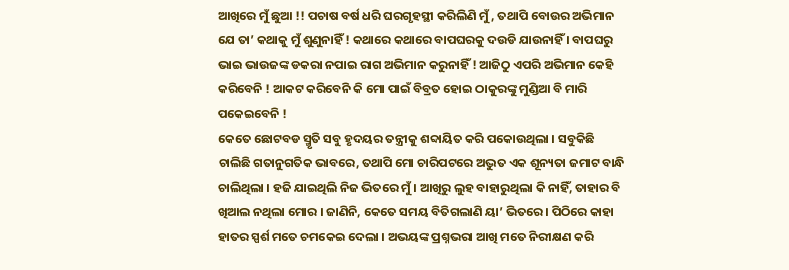ଆଖିରେ ମୁଁ ଛୁଆ !! ପଚାଷ ବର୍ଷ ଧରି ଘରଗୃହସ୍ଥୀ କରିଲିଣି ମୁଁ, ତଥାପି ବୋଉର ଅଭିମାନ ଯେ ତା’ କଥାକୁ ମୁଁ ଶୁଣୁନାହିଁ ! କଥାରେ କଥାରେ ବାପଘରକୁ ଦଉଡି ଯାଉନାହିଁ । ବାପଘରୁ ଭାଇ ଭାଉଜଙ୍କ ଡକରା ନପାଇ ରାଗ ଅଭିମାନ କରୁନାହିଁ ! ଆଜିଠୁ ଏପରି ଅଭିମାନ କେହି କରିବେନି ! ଆକଟ କରିବେନି କି ମୋ ପାଇଁ ବିବ୍ରତ ହୋଇ ଠାକୁରଙ୍କୁ ମୁଣ୍ଡିଆ ବି ମାରି ପକେଇବେନି !
କେତେ ଛୋଟବଡ ସ୍ମୃତି ସବୁ ହୃଦୟର ତନ୍ତ୍ରୀକୁ ଶବ୍ଦାୟିତ କରି ପକୋଉଥିଲା । ସବୁକିଛି ଚାଲିଛି ଗତାନୁଗତିକ ଭାବରେ, ତଥାପି ମୋ ଚାରିପଟରେ ଅଦ୍ଭୁତ ଏକ ଶୂନ୍ୟତା ଜମାଟ ବାନ୍ଧି ଚାଲିଥିଲା । ହଜି ଯାଇଥିଲି ନିଜ ଭିତରେ ମୁଁ । ଆଖିରୁ ଲୁହ ବାହାରୁଥିଲା କି ନାହିଁ, ତାହାର ବି ଖିଆଲ ନଥିଲା ମୋର । ଜାଣିନି, କେତେ ସମୟ ବିତିଗଲାଣି ୟା’ ଭିତରେ । ପିଠିରେ କାହା ହାତର ସ୍ପର୍ଶ ମତେ ଚମକେଇ ଦେଲା । ଅଭୟଙ୍କ ପ୍ରଶ୍ନଭରା ଆଖି ମତେ ନିରୀକ୍ଷଣ କରି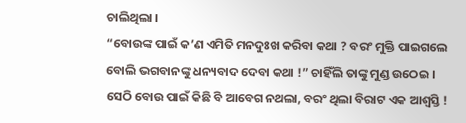ଚାଲିଥିଲା ।
“ବୋଉଙ୍କ ପାଇଁ କ’ଣ ଏମିତି ମନଦୁଃଖ କରିବା କଥା ? ବରଂ ମୁକ୍ତି ପାଇଗଲେ ବୋଲି ଭଗବାନଙ୍କୁ ଧନ୍ୟବାଦ ଦେବା କଥା !” ଚାହିଁଲି ତାଙ୍କୁ ମୁଣ୍ଡ ଉଠେଇ । ସେଠି ବୋଉ ପାଇଁ କିଛି ବି ଆବେଗ ନଥଲା, ବରଂ ଥିଲା ବିରାଟ ଏକ ଆଶ୍ୱସ୍ତି !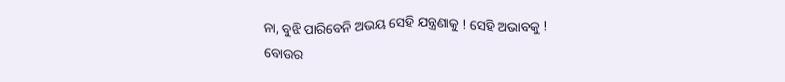ନା, ବୁଝି ପାରିବେନି ଅଭୟ ସେହି ଯନ୍ତ୍ରଣାକୁ ! ସେହି ଅଭାବକୁ ! ବୋଉର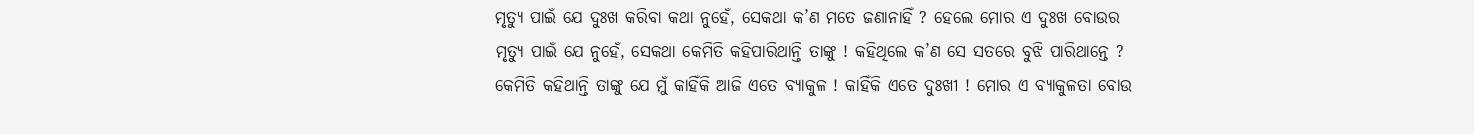ମୃତ୍ୟୁ ପାଇଁ ଯେ ଦୁଃଖ କରିବା କଥା ନୁହେଁ, ସେକଥା କ’ଣ ମତେ ଜଣାନାହିଁ ? ହେଲେ ମୋର ଏ ଦୁଃଖ ବୋଉର ମୃତ୍ୟୁ ପାଇଁ ଯେ ନୁହେଁ, ସେକଥା କେମିତି କହିପାରିଥାନ୍ତି ତାଙ୍କୁ ! କହିଥିଲେ କ’ଣ ସେ ସତରେ ବୁଝି ପାରିଥାନ୍ତେ ?
କେମିତି କହିଥାନ୍ତି ତାଙ୍କୁ ଯେ ମୁଁ କାହିଁକି ଆଜି ଏତେ ବ୍ୟାକୁଳ ! କାହିଁକି ଏତେ ଦୁଃଖୀ ! ମୋର ଏ ବ୍ୟାକୁଳତା ବୋଉ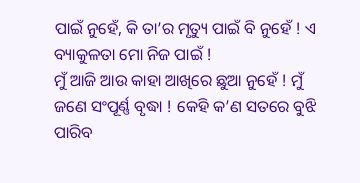ପାଇଁ ନୁହେଁ, କି ତା’ର ମୃତ୍ୟୁ ପାଇଁ ବି ନୁହେଁ ! ଏ ବ୍ୟାକୁଳତା ମୋ ନିଜ ପାଇଁ !
ମୁଁ ଆଜି ଆଉ କାହା ଆଖିରେ ଛୁଆ ନୁହେଁ ! ମୁଁ ଜଣେ ସଂପୂର୍ଣ୍ଣ ବୃଦ୍ଧା ! କେହି କ’ଣ ସତରେ ବୁଝି ପାରିବ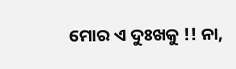ମୋର ଏ ଦୁଃଖକୁ !! ନା,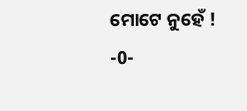ମୋଟେ ନୁହେଁ !
-0-